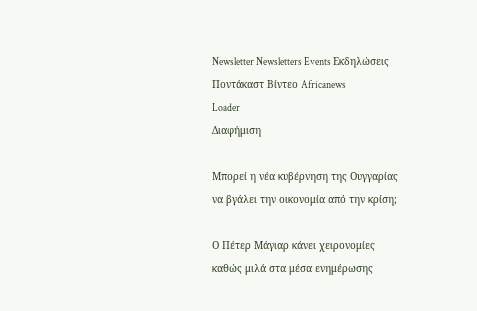Newsletter Newsletters Events Εκδηλώσεις Ποντάκαστ Βίντεο Africanews
Loader
Διαφήμιση

Μπορεί η νέα κυβέρνηση της Ουγγαρίας να βγάλει την οικονομία από την κρίση;

Ο Πέτερ Μάγιαρ κάνει χειρονομίες καθώς μιλά στα μέσα ενημέρωσης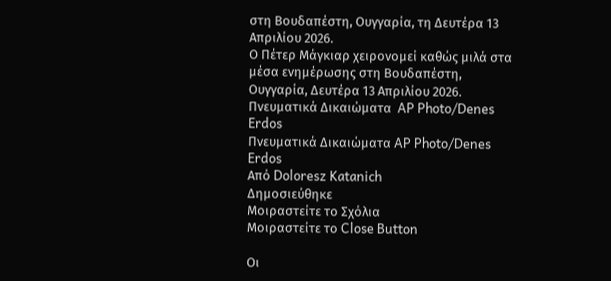στη Βουδαπέστη, Ουγγαρία, τη Δευτέρα 13 Απριλίου 2026.
Ο Πέτερ Μάγκιαρ χειρονομεί καθώς μιλά στα μέσα ενημέρωσης στη Βουδαπέστη, Ουγγαρία, Δευτέρα 13 Απριλίου 2026. Πνευματικά Δικαιώματα  AP Photo/Denes Erdos
Πνευματικά Δικαιώματα AP Photo/Denes Erdos
Από Doloresz Katanich
Δημοσιεύθηκε
Μοιραστείτε το Σχόλια
Μοιραστείτε το Close Button

Οι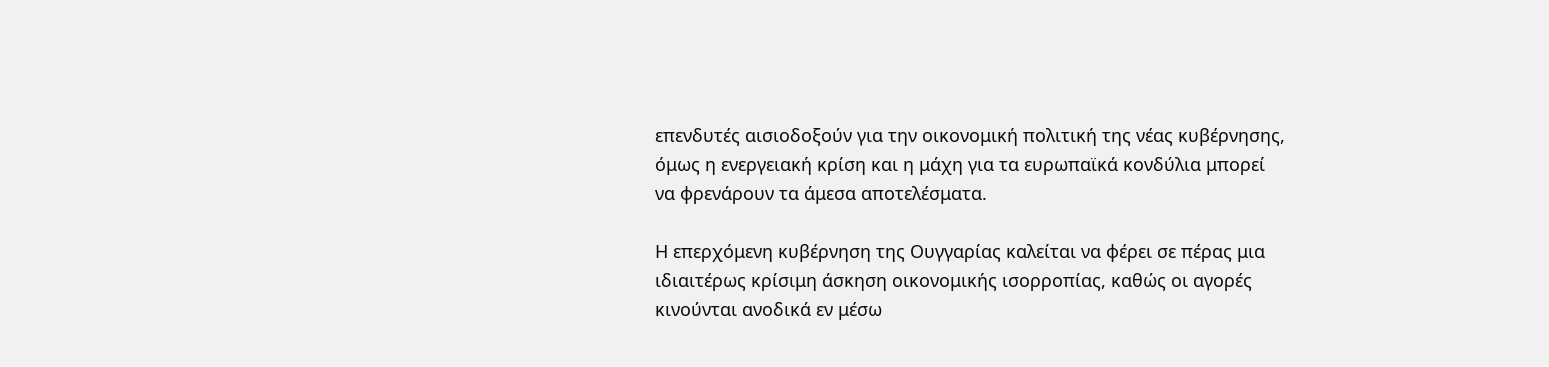επενδυτές αισιοδοξούν για την οικονομική πολιτική της νέας κυβέρνησης, όμως η ενεργειακή κρίση και η μάχη για τα ευρωπαϊκά κονδύλια μπορεί να φρενάρουν τα άμεσα αποτελέσματα.

Η επερχόμενη κυβέρνηση της Ουγγαρίας καλείται να φέρει σε πέρας μια ιδιαιτέρως κρίσιμη άσκηση οικονομικής ισορροπίας, καθώς οι αγορές κινούνται ανοδικά εν μέσω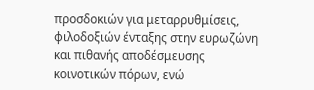προσδοκιών για μεταρρυθμίσεις, φιλοδοξιών ένταξης στην ευρωζώνη και πιθανής αποδέσμευσης κοινοτικών πόρων, ενώ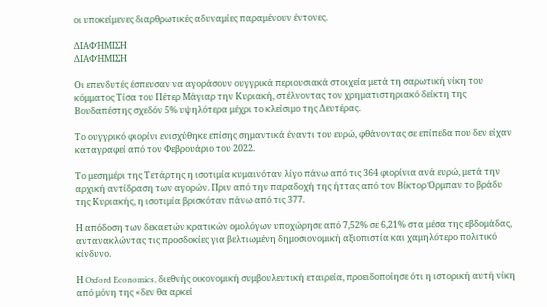οι υποκείμενες διαρθρωτικές αδυναμίες παραμένουν έντονες.

ΔΙΑΦΉΜΙΣΗ
ΔΙΑΦΉΜΙΣΗ

Οι επενδυτές έσπευσαν να αγοράσουν ουγγρικά περιουσιακά στοιχεία μετά τη σαρωτική νίκη του κόμματος Τίσα του Πέτερ Μάγιαρ την Κυριακή, στέλνοντας τον χρηματιστηριακό δείκτη της Βουδαπέστης σχεδόν 5% υψηλότερα μέχρι το κλείσιμο της Δευτέρας.

Το ουγγρικό φιορίνι ενισχύθηκε επίσης σημαντικά έναντι του ευρώ, φθάνοντας σε επίπεδα που δεν είχαν καταγραφεί από τον Φεβρουάριο του 2022.

Το μεσημέρι της Τετάρτης η ισοτιμία κυμαινόταν λίγο πάνω από τις 364 φιορίνια ανά ευρώ, μετά την αρχική αντίδραση των αγορών. Πριν από την παραδοχή της ήττας από τον Βίκτορ Όρμπαν το βράδυ της Κυριακής, η ισοτιμία βρισκόταν πάνω από τις 377.

Η απόδοση των δεκαετών κρατικών ομολόγων υποχώρησε από 7,52% σε 6,21% στα μέσα της εβδομάδας, αντανακλώντας τις προσδοκίες για βελτιωμένη δημοσιονομική αξιοπιστία και χαμηλότερο πολιτικό κίνδυνο.

Η Oxford Economics, διεθνής οικονομική συμβουλευτική εταιρεία, προειδοποίησε ότι η ιστορική αυτή νίκη από μόνη της «δεν θα αρκεί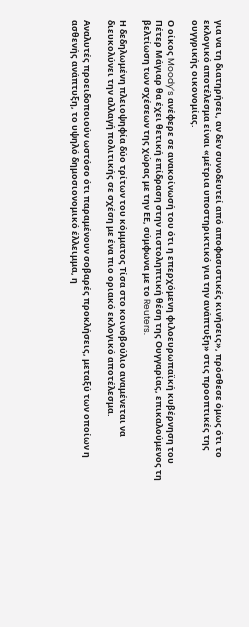για να τη διατηρήσει, αν δεν συνοδευτεί από αποφασιστικές κινήσεις», πρόσθεσε όμως ότι το εκλογικό αποτέλεσμα είναι «μέτρια υποστηρικτικό για την ανάπτυξη» στις προοπτικές της ουγγρικής οικονομίας.

Ο οίκος Moody’s ανέφερε σε ανακοίνωσή του ότι η επερχόμενη φιλοευρωπαϊκή κυβέρνηση του Πέτερ Μάγιαρ θα έχει θετική επίδραση στην πιστοληπτική θέση της Ουγγαρίας, επικαλούμενος τη βελτίωση των σχέσεων της χώρας με την ΕΕ, σύμφωνα με το Reuters.

Η δεδηλωμένη πλειοψηφία δύο τρίτων του κόμματος Τίσα στο κοινοβούλιο αναμένεται να διευκολύνει την αλλαγή πολιτικής σε σχέση με ένα πιο οριακό εκλογικό αποτέλεσμα.

Αναλυτές προειδοποιούν ωστόσο ότι παραμένουν σοβαρές προκλήσεις, μεταξύ των οποίων η ασθενής ανάπτυξη, το υψηλό δημοσιονομικό έλλειμμα, η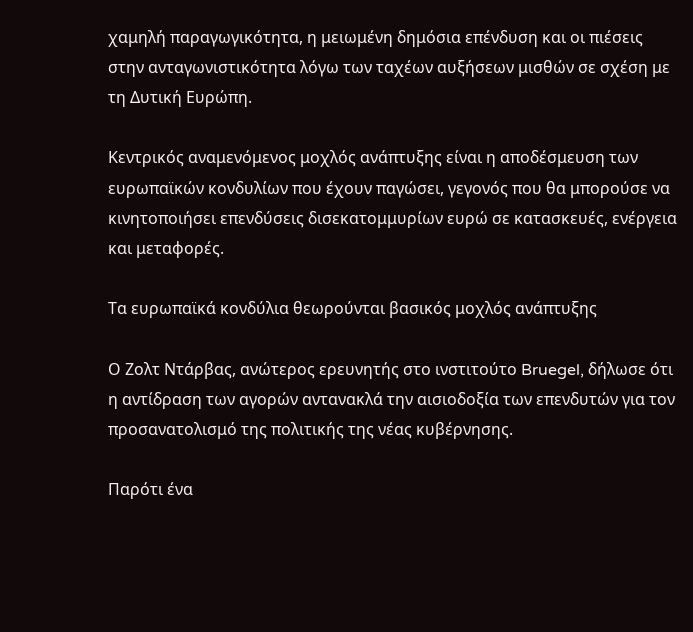χαμηλή παραγωγικότητα, η μειωμένη δημόσια επένδυση και οι πιέσεις στην ανταγωνιστικότητα λόγω των ταχέων αυξήσεων μισθών σε σχέση με τη Δυτική Ευρώπη.

Κεντρικός αναμενόμενος μοχλός ανάπτυξης είναι η αποδέσμευση των ευρωπαϊκών κονδυλίων που έχουν παγώσει, γεγονός που θα μπορούσε να κινητοποιήσει επενδύσεις δισεκατομμυρίων ευρώ σε κατασκευές, ενέργεια και μεταφορές.

Τα ευρωπαϊκά κονδύλια θεωρούνται βασικός μοχλός ανάπτυξης

Ο Ζολτ Ντάρβας, ανώτερος ερευνητής στο ινστιτούτο Bruegel, δήλωσε ότι η αντίδραση των αγορών αντανακλά την αισιοδοξία των επενδυτών για τον προσανατολισμό της πολιτικής της νέας κυβέρνησης.

Παρότι ένα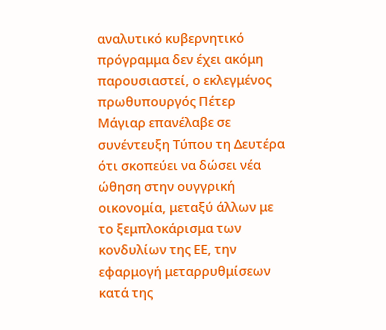αναλυτικό κυβερνητικό πρόγραμμα δεν έχει ακόμη παρουσιαστεί, ο εκλεγμένος πρωθυπουργός Πέτερ Μάγιαρ επανέλαβε σε συνέντευξη Τύπου τη Δευτέρα ότι σκοπεύει να δώσει νέα ώθηση στην ουγγρική οικονομία, μεταξύ άλλων με το ξεμπλοκάρισμα των κονδυλίων της ΕΕ, την εφαρμογή μεταρρυθμίσεων κατά της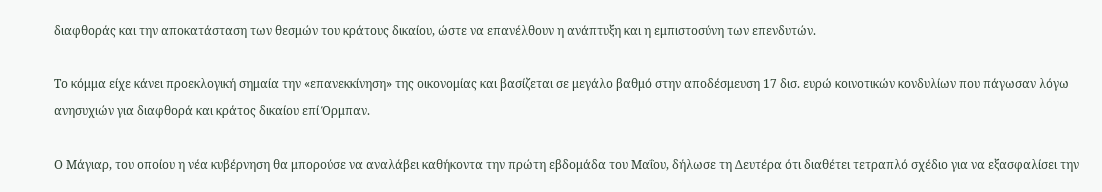διαφθοράς και την αποκατάσταση των θεσμών του κράτους δικαίου, ώστε να επανέλθουν η ανάπτυξη και η εμπιστοσύνη των επενδυτών.

Το κόμμα είχε κάνει προεκλογική σημαία την «επανεκκίνηση» της οικονομίας και βασίζεται σε μεγάλο βαθμό στην αποδέσμευση 17 δισ. ευρώ κοινοτικών κονδυλίων που πάγωσαν λόγω ανησυχιών για διαφθορά και κράτος δικαίου επί Όρμπαν.

Ο Μάγιαρ, του οποίου η νέα κυβέρνηση θα μπορούσε να αναλάβει καθήκοντα την πρώτη εβδομάδα του Μαΐου, δήλωσε τη Δευτέρα ότι διαθέτει τετραπλό σχέδιο για να εξασφαλίσει την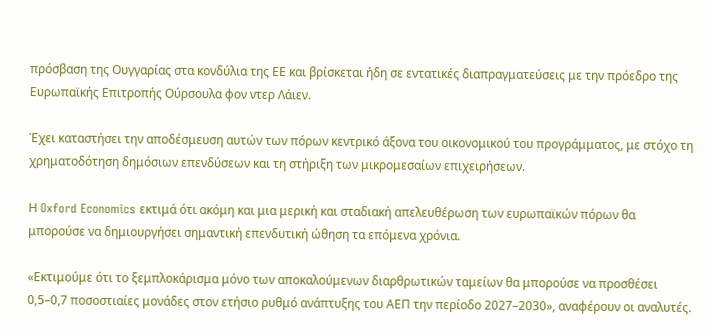πρόσβαση της Ουγγαρίας στα κονδύλια της ΕΕ και βρίσκεται ήδη σε εντατικές διαπραγματεύσεις με την πρόεδρο της Ευρωπαϊκής Επιτροπής Ούρσουλα φον ντερ Λάιεν.

Έχει καταστήσει την αποδέσμευση αυτών των πόρων κεντρικό άξονα του οικονομικού του προγράμματος, με στόχο τη χρηματοδότηση δημόσιων επενδύσεων και τη στήριξη των μικρομεσαίων επιχειρήσεων.

Η Oxford Economics εκτιμά ότι ακόμη και μια μερική και σταδιακή απελευθέρωση των ευρωπαϊκών πόρων θα μπορούσε να δημιουργήσει σημαντική επενδυτική ώθηση τα επόμενα χρόνια.

«Εκτιμούμε ότι το ξεμπλοκάρισμα μόνο των αποκαλούμενων διαρθρωτικών ταμείων θα μπορούσε να προσθέσει 0,5–0,7 ποσοστιαίες μονάδες στον ετήσιο ρυθμό ανάπτυξης του ΑΕΠ την περίοδο 2027–2030», αναφέρουν οι αναλυτές.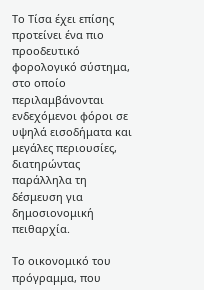Το Τίσα έχει επίσης προτείνει ένα πιο προοδευτικό φορολογικό σύστημα, στο οποίο περιλαμβάνονται ενδεχόμενοι φόροι σε υψηλά εισοδήματα και μεγάλες περιουσίες, διατηρώντας παράλληλα τη δέσμευση για δημοσιονομική πειθαρχία.

Το οικονομικό του πρόγραμμα, που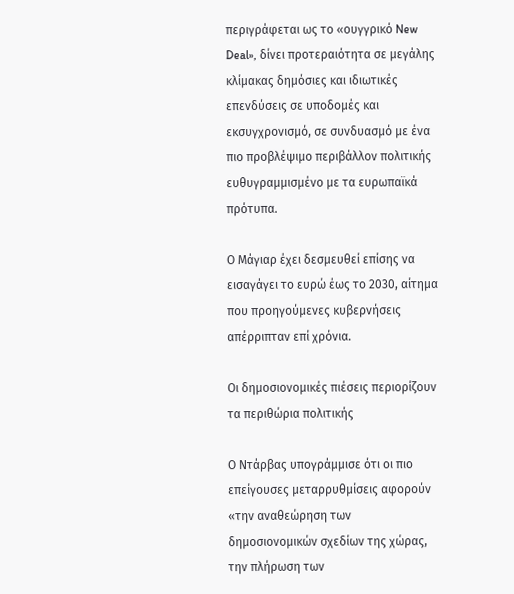περιγράφεται ως το «ουγγρικό New Deal», δίνει προτεραιότητα σε μεγάλης κλίμακας δημόσιες και ιδιωτικές επενδύσεις σε υποδομές και εκσυγχρονισμό, σε συνδυασμό με ένα πιο προβλέψιμο περιβάλλον πολιτικής ευθυγραμμισμένο με τα ευρωπαϊκά πρότυπα.

Ο Μάγιαρ έχει δεσμευθεί επίσης να εισαγάγει το ευρώ έως το 2030, αίτημα που προηγούμενες κυβερνήσεις απέρριπταν επί χρόνια.

Οι δημοσιονομικές πιέσεις περιορίζουν τα περιθώρια πολιτικής

Ο Ντάρβας υπογράμμισε ότι οι πιο επείγουσες μεταρρυθμίσεις αφορούν «την αναθεώρηση των δημοσιονομικών σχεδίων της χώρας, την πλήρωση των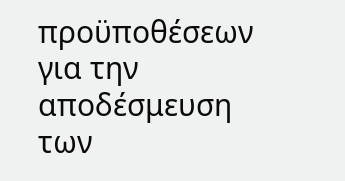προϋποθέσεων για την αποδέσμευση των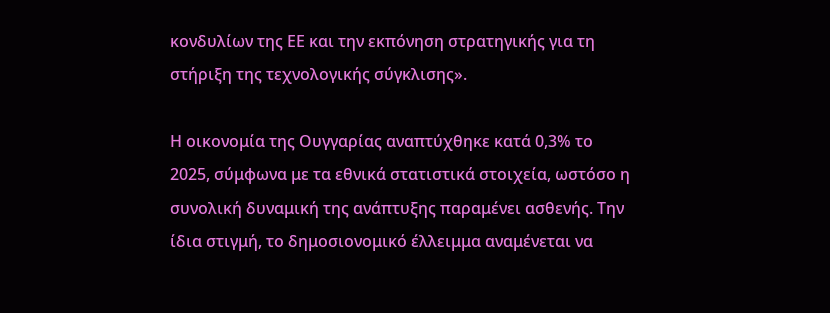κονδυλίων της ΕΕ και την εκπόνηση στρατηγικής για τη στήριξη της τεχνολογικής σύγκλισης».

Η οικονομία της Ουγγαρίας αναπτύχθηκε κατά 0,3% το 2025, σύμφωνα με τα εθνικά στατιστικά στοιχεία, ωστόσο η συνολική δυναμική της ανάπτυξης παραμένει ασθενής. Την ίδια στιγμή, το δημοσιονομικό έλλειμμα αναμένεται να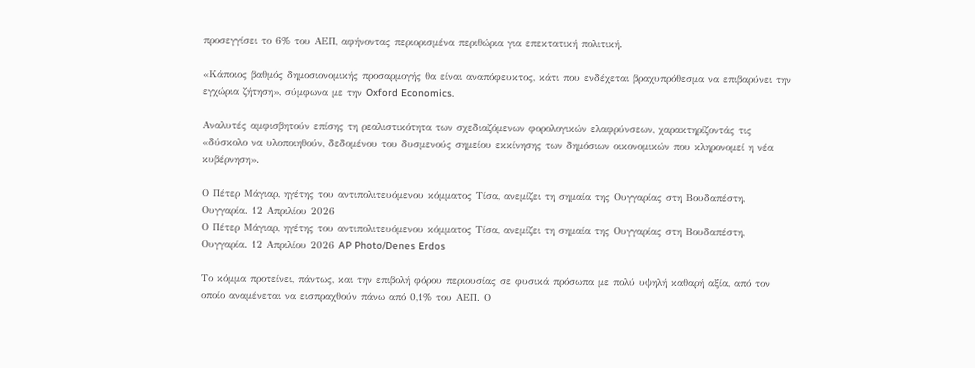προσεγγίσει το 6% του ΑΕΠ, αφήνοντας περιορισμένα περιθώρια για επεκτατική πολιτική.

«Κάποιος βαθμός δημοσιονομικής προσαρμογής θα είναι αναπόφευκτος, κάτι που ενδέχεται βραχυπρόθεσμα να επιβαρύνει την εγχώρια ζήτηση», σύμφωνα με την Oxford Economics.

Αναλυτές αμφισβητούν επίσης τη ρεαλιστικότητα των σχεδιαζόμενων φορολογικών ελαφρύνσεων, χαρακτηρίζοντάς τις «δύσκολο να υλοποιηθούν, δεδομένου του δυσμενούς σημείου εκκίνησης των δημόσιων οικονομικών που κληρονομεί η νέα κυβέρνηση».

Ο Πέτερ Μάγιαρ, ηγέτης του αντιπολιτευόμενου κόμματος Τίσα, ανεμίζει τη σημαία της Ουγγαρίας στη Βουδαπέστη, Ουγγαρία. 12 Απριλίου 2026
Ο Πέτερ Μάγιαρ, ηγέτης του αντιπολιτευόμενου κόμματος Τίσα, ανεμίζει τη σημαία της Ουγγαρίας στη Βουδαπέστη, Ουγγαρία. 12 Απριλίου 2026 AP Photo/Denes Erdos

Το κόμμα προτείνει, πάντως, και την επιβολή φόρου περιουσίας σε φυσικά πρόσωπα με πολύ υψηλή καθαρή αξία, από τον οποίο αναμένεται να εισπραχθούν πάνω από 0,1% του ΑΕΠ. Ο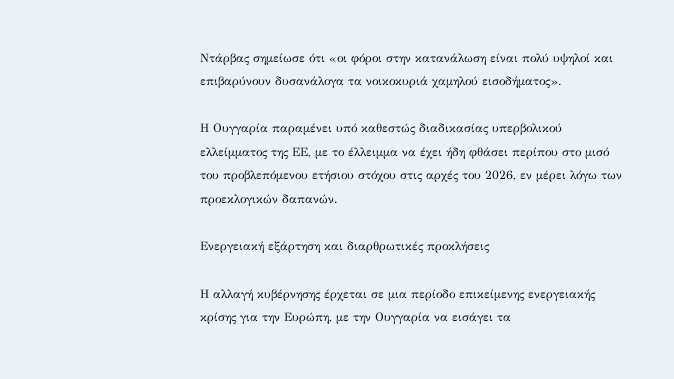Ντάρβας σημείωσε ότι «οι φόροι στην κατανάλωση είναι πολύ υψηλοί και επιβαρύνουν δυσανάλογα τα νοικοκυριά χαμηλού εισοδήματος».

Η Ουγγαρία παραμένει υπό καθεστώς διαδικασίας υπερβολικού ελλείμματος της ΕΕ, με το έλλειμμα να έχει ήδη φθάσει περίπου στο μισό του προβλεπόμενου ετήσιου στόχου στις αρχές του 2026, εν μέρει λόγω των προεκλογικών δαπανών.

Ενεργειακή εξάρτηση και διαρθρωτικές προκλήσεις

Η αλλαγή κυβέρνησης έρχεται σε μια περίοδο επικείμενης ενεργειακής κρίσης για την Ευρώπη, με την Ουγγαρία να εισάγει τα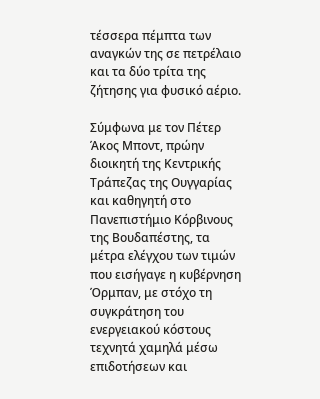τέσσερα πέμπτα των αναγκών της σε πετρέλαιο και τα δύο τρίτα της ζήτησης για φυσικό αέριο.

Σύμφωνα με τον Πέτερ Άκος Μποντ, πρώην διοικητή της Κεντρικής Τράπεζας της Ουγγαρίας και καθηγητή στο Πανεπιστήμιο Κόρβινους της Βουδαπέστης, τα μέτρα ελέγχου των τιμών που εισήγαγε η κυβέρνηση Όρμπαν, με στόχο τη συγκράτηση του ενεργειακού κόστους τεχνητά χαμηλά μέσω επιδοτήσεων και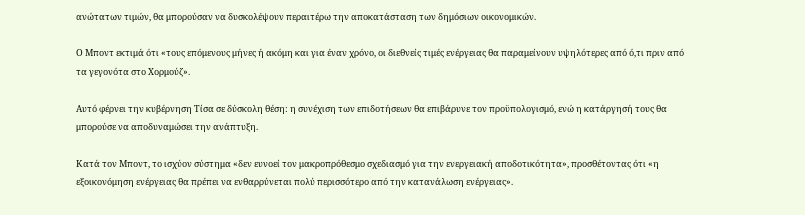ανώτατων τιμών, θα μπορούσαν να δυσκολέψουν περαιτέρω την αποκατάσταση των δημόσιων οικονομικών.

Ο Μποντ εκτιμά ότι «τους επόμενους μήνες ή ακόμη και για έναν χρόνο, οι διεθνείς τιμές ενέργειας θα παραμείνουν υψηλότερες από ό,τι πριν από τα γεγονότα στο Χορμούζ».

Αυτό φέρνει την κυβέρνηση Τίσα σε δύσκολη θέση: η συνέχιση των επιδοτήσεων θα επιβάρυνε τον προϋπολογισμό, ενώ η κατάργησή τους θα μπορούσε να αποδυναμώσει την ανάπτυξη.

Κατά τον Μποντ, το ισχύον σύστημα «δεν ευνοεί τον μακροπρόθεσμο σχεδιασμό για την ενεργειακή αποδοτικότητα», προσθέτοντας ότι «η εξοικονόμηση ενέργειας θα πρέπει να ενθαρρύνεται πολύ περισσότερο από την κατανάλωση ενέργειας».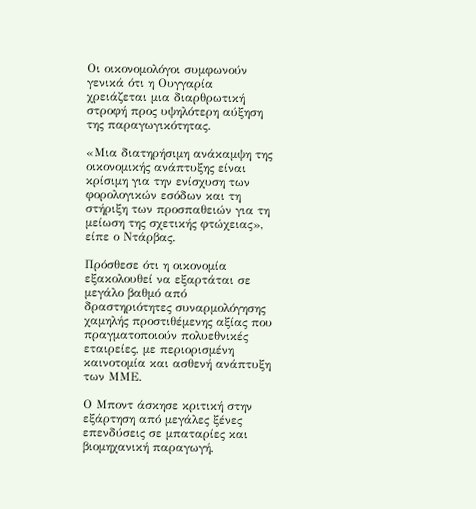Οι οικονομολόγοι συμφωνούν γενικά ότι η Ουγγαρία χρειάζεται μια διαρθρωτική στροφή προς υψηλότερη αύξηση της παραγωγικότητας.

«Μια διατηρήσιμη ανάκαμψη της οικονομικής ανάπτυξης είναι κρίσιμη για την ενίσχυση των φορολογικών εσόδων και τη στήριξη των προσπαθειών για τη μείωση της σχετικής φτώχειας», είπε ο Ντάρβας.

Πρόσθεσε ότι η οικονομία εξακολουθεί να εξαρτάται σε μεγάλο βαθμό από δραστηριότητες συναρμολόγησης χαμηλής προστιθέμενης αξίας που πραγματοποιούν πολυεθνικές εταιρείες, με περιορισμένη καινοτομία και ασθενή ανάπτυξη των ΜΜΕ.

Ο Μποντ άσκησε κριτική στην εξάρτηση από μεγάλες ξένες επενδύσεις σε μπαταρίες και βιομηχανική παραγωγή,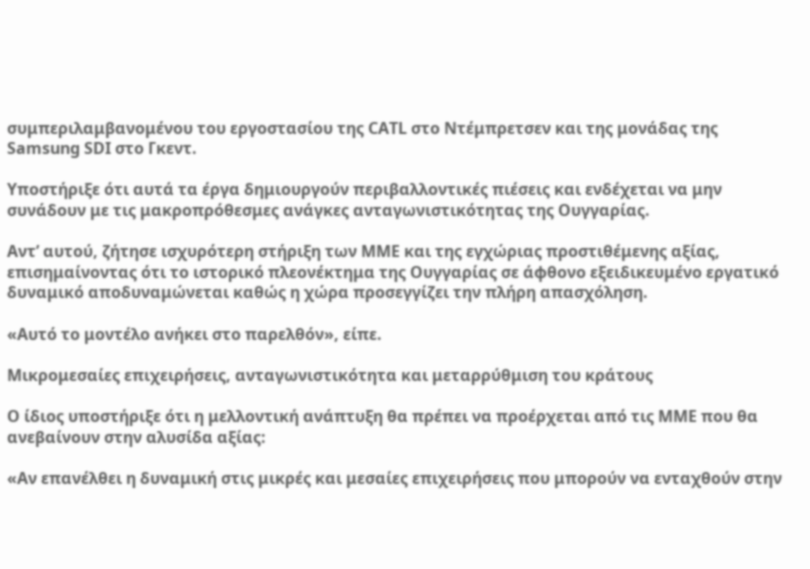συμπεριλαμβανομένου του εργοστασίου της CATL στο Ντέμπρετσεν και της μονάδας της Samsung SDI στο Γκεντ.

Υποστήριξε ότι αυτά τα έργα δημιουργούν περιβαλλοντικές πιέσεις και ενδέχεται να μην συνάδουν με τις μακροπρόθεσμες ανάγκες ανταγωνιστικότητας της Ουγγαρίας.

Αντ’ αυτού, ζήτησε ισχυρότερη στήριξη των ΜΜΕ και της εγχώριας προστιθέμενης αξίας, επισημαίνοντας ότι το ιστορικό πλεονέκτημα της Ουγγαρίας σε άφθονο εξειδικευμένο εργατικό δυναμικό αποδυναμώνεται καθώς η χώρα προσεγγίζει την πλήρη απασχόληση.

«Αυτό το μοντέλο ανήκει στο παρελθόν», είπε.

Μικρομεσαίες επιχειρήσεις, ανταγωνιστικότητα και μεταρρύθμιση του κράτους

Ο ίδιος υποστήριξε ότι η μελλοντική ανάπτυξη θα πρέπει να προέρχεται από τις ΜΜΕ που θα ανεβαίνουν στην αλυσίδα αξίας:

«Αν επανέλθει η δυναμική στις μικρές και μεσαίες επιχειρήσεις που μπορούν να ενταχθούν στην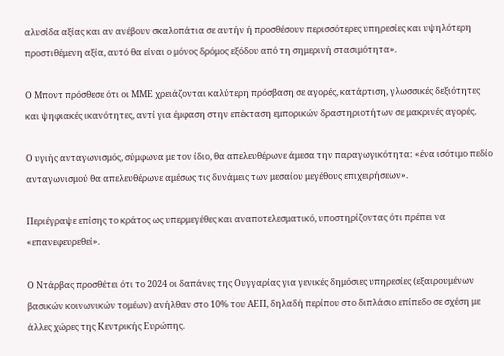αλυσίδα αξίας και αν ανέβουν σκαλοπάτια σε αυτήν ή προσθέσουν περισσότερες υπηρεσίες και υψηλότερη προστιθέμενη αξία, αυτό θα είναι ο μόνος δρόμος εξόδου από τη σημερινή στασιμότητα».

Ο Μποντ πρόσθεσε ότι οι ΜΜΕ χρειάζονται καλύτερη πρόσβαση σε αγορές, κατάρτιση, γλωσσικές δεξιότητες και ψηφιακές ικανότητες, αντί για έμφαση στην επέκταση εμπορικών δραστηριοτήτων σε μακρινές αγορές.

Ο υγιής ανταγωνισμός, σύμφωνα με τον ίδιο, θα απελευθέρωνε άμεσα την παραγωγικότητα: «ένα ισότιμο πεδίο ανταγωνισμού θα απελευθέρωνε αμέσως τις δυνάμεις των μεσαίου μεγέθους επιχειρήσεων».

Περιέγραψε επίσης το κράτος ως υπερμεγέθες και αναποτελεσματικό, υποστηρίζοντας ότι πρέπει να «επανεφευρεθεί».

Ο Ντάρβας προσθέτει ότι το 2024 οι δαπάνες της Ουγγαρίας για γενικές δημόσιες υπηρεσίες (εξαιρουμένων βασικών κοινωνικών τομέων) ανήλθαν στο 10% του ΑΕΠ, δηλαδή περίπου στο διπλάσιο επίπεδο σε σχέση με άλλες χώρες της Κεντρικής Ευρώπης.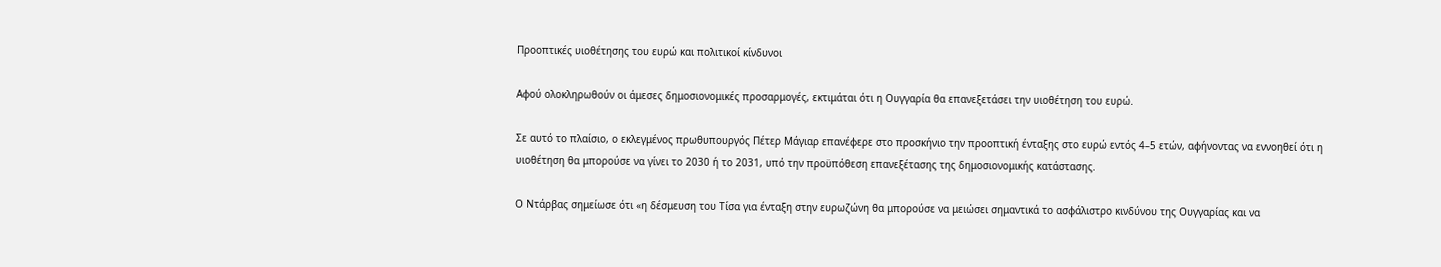Προοπτικές υιοθέτησης του ευρώ και πολιτικοί κίνδυνοι

Αφού ολοκληρωθούν οι άμεσες δημοσιονομικές προσαρμογές, εκτιμάται ότι η Ουγγαρία θα επανεξετάσει την υιοθέτηση του ευρώ.

Σε αυτό το πλαίσιο, ο εκλεγμένος πρωθυπουργός Πέτερ Μάγιαρ επανέφερε στο προσκήνιο την προοπτική ένταξης στο ευρώ εντός 4–5 ετών, αφήνοντας να εννοηθεί ότι η υιοθέτηση θα μπορούσε να γίνει το 2030 ή το 2031, υπό την προϋπόθεση επανεξέτασης της δημοσιονομικής κατάστασης.

Ο Ντάρβας σημείωσε ότι «η δέσμευση του Τίσα για ένταξη στην ευρωζώνη θα μπορούσε να μειώσει σημαντικά το ασφάλιστρο κινδύνου της Ουγγαρίας και να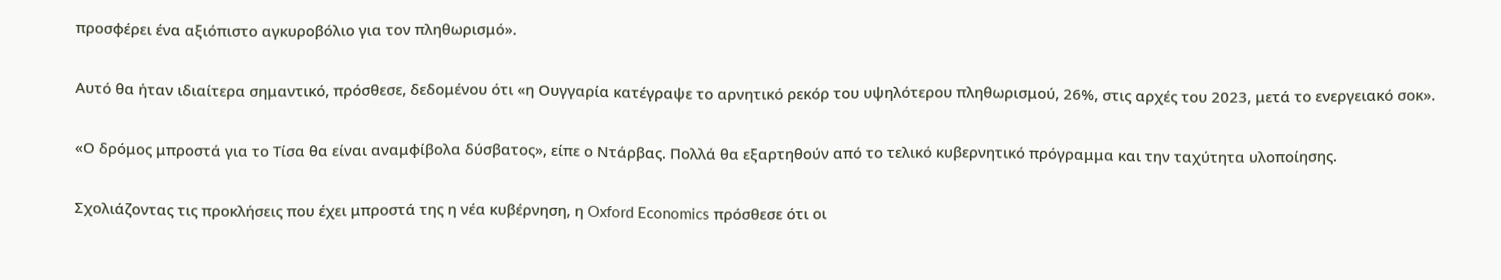προσφέρει ένα αξιόπιστο αγκυροβόλιο για τον πληθωρισμό».

Αυτό θα ήταν ιδιαίτερα σημαντικό, πρόσθεσε, δεδομένου ότι «η Ουγγαρία κατέγραψε το αρνητικό ρεκόρ του υψηλότερου πληθωρισμού, 26%, στις αρχές του 2023, μετά το ενεργειακό σοκ».

«Ο δρόμος μπροστά για το Τίσα θα είναι αναμφίβολα δύσβατος», είπε ο Ντάρβας. Πολλά θα εξαρτηθούν από το τελικό κυβερνητικό πρόγραμμα και την ταχύτητα υλοποίησης.

Σχολιάζοντας τις προκλήσεις που έχει μπροστά της η νέα κυβέρνηση, η Oxford Economics πρόσθεσε ότι οι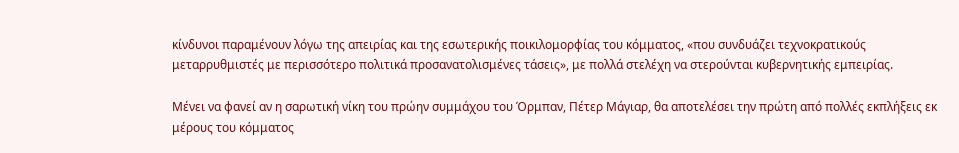κίνδυνοι παραμένουν λόγω της απειρίας και της εσωτερικής ποικιλομορφίας του κόμματος, «που συνδυάζει τεχνοκρατικούς μεταρρυθμιστές με περισσότερο πολιτικά προσανατολισμένες τάσεις», με πολλά στελέχη να στερούνται κυβερνητικής εμπειρίας.

Μένει να φανεί αν η σαρωτική νίκη του πρώην συμμάχου του Όρμπαν, Πέτερ Μάγιαρ, θα αποτελέσει την πρώτη από πολλές εκπλήξεις εκ μέρους του κόμματος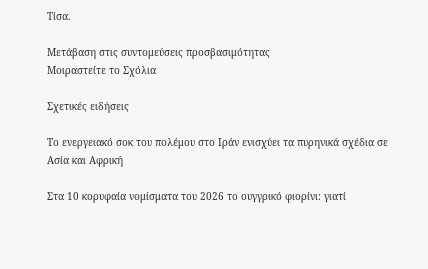Τίσα.

Μετάβαση στις συντομεύσεις προσβασιμότητας
Μοιραστείτε το Σχόλια

Σχετικές ειδήσεις

Το ενεργειακό σοκ του πολέμου στο Ιράν ενισχύει τα πυρηνικά σχέδια σε Ασία και Αφρική

Στα 10 κορυφαία νομίσματα του 2026 το ουγγρικό φιορίνι: γιατί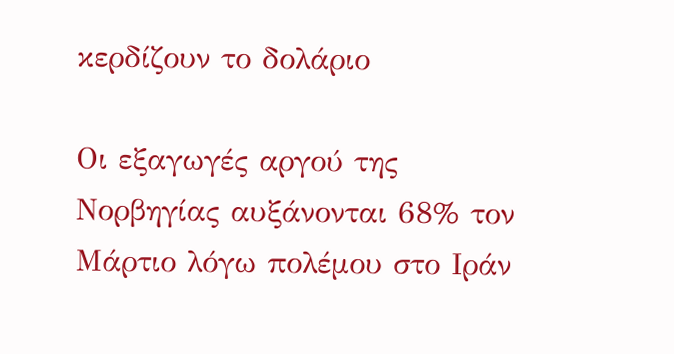κερδίζουν το δολάριο

Οι εξαγωγές αργού της Νορβηγίας αυξάνονται 68% τον Μάρτιο λόγω πολέμου στο Ιράν